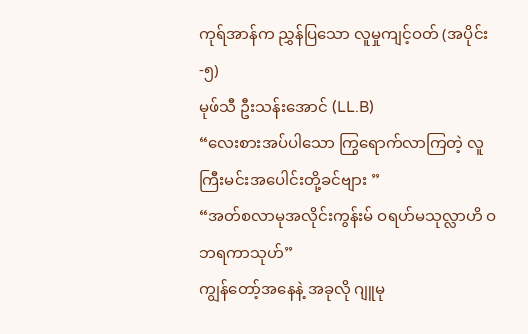ကုရ်အာန်က ညွှန်ပြသော လူမှုကျင့်ဝတ် (အပိုင်း-၅)
မုဖ်သီ ဦးသန်းအောင် (LL.B)
“လေးစားအပ်ပါသော ကြွရောက်လာကြတဲ့ လူကြီးမင်းအပေါင်းတို့ခင်ဗျား ”
“အတ်စလာမုအလိုင်းကွန်းမ် ဝရဟ်မသုလ္လာဟိ ဝဘရကာသုဟ်”
ကျွန်တော့်အနေနဲ့ အခုလို ဂျူမု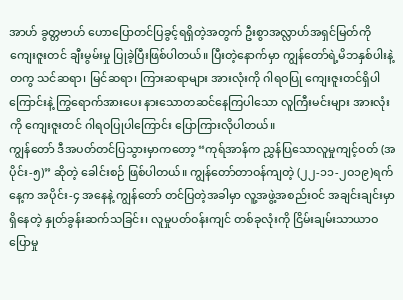အာဟ် ခွတ္တဗာဟ် ဟောပြောတင်ပြခွင့်ရရှိတဲ့အတွက် ဦးစွာအလ္လာဟ်အရှင်မြတ်ကို ကျေးဇူးတင် ချီးမွမ်းမှု ပြုခဲ့ပြီးဖြစ်ပါတယ်။ ပြီးတဲ့နောက်မှာ ကျွန်တော်ရဲ့မိဘနှစ်ပါးနဲ့တကွ သင်ဆရာ၊ မြင်ဆရာ၊ ကြားဆရာများ အားလုံးကို ဂါရဝပြု ကျေးဇူးတင်ရှိပါကြောင်းနဲ့ ကြွရောက်အားပေး နားသောတဆင်နေကြပါသော လူကြီးမင်းများ အားလုံးကို ကျေးဇူးတင် ဂါရဝပြုပါကြောင်း ပြောကြားလိုပါတယ်။
ကျွန်တော် ဒီအပတ်တင်ပြသွားမှာကတော့ “ကုရ်အာန်က ညွှန်ပြသောလူမှုကျင့်ဝတ် (အပိုင်း-၅)” ဆိုတဲ့ ခေါင်းစဉ် ဖြစ်ပါတယ်။ ကျွန်တော်တာဝန်ကျတဲ့ (၂၂-၁၁-၂ဝ၁၉)ရက်နေ့က အပိုင်း-၄ အနေနဲ့ ကျွန်တော် တင်ပြတဲ့အခါမှာ လူ့အဖွဲ့အစည်းဝင် အချင်းချင်းမှာ ရှိနေတဲ့ နှုတ်ခွန်းဆက်သခြင်း၊ လူမှုပတ်ဝန်းကျင် တစ်ခုလုံးကို ငြိမ်းချမ်းသာယာဝပြောမှု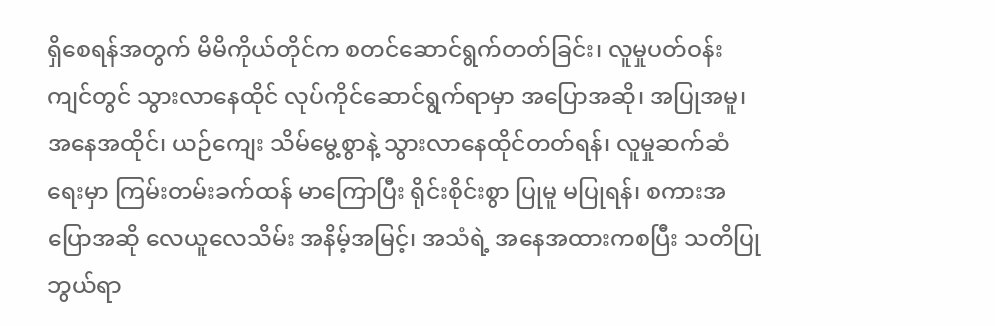ရှိစေရန်အတွက် မိမိကိုယ်တိုင်က စတင်ဆောင်ရွက်တတ်ခြင်း၊ လူမှုပတ်ဝန်းကျင်တွင် သွားလာနေထိုင် လုပ်ကိုင်ဆောင်ရွက်ရာမှာ အပြောအဆို၊ အပြုအမူ၊ အနေအထိုင်၊ ယဉ်ကျေး သိမ်မွေ့စွာနဲ့ သွားလာနေထိုင်တတ်ရန်၊ လူမှုဆက်ဆံရေးမှာ ကြမ်းတမ်းခက်ထန် မာကြောပြီး ရိုင်းစိုင်းစွာ ပြုမူ မပြုရန်၊ စကားအပြောအဆို လေယူလေသိမ်း အနိမ့်အမြင့်၊ အသံရဲ့ အနေအထားကစပြီး သတိပြုဘွယ်ရာ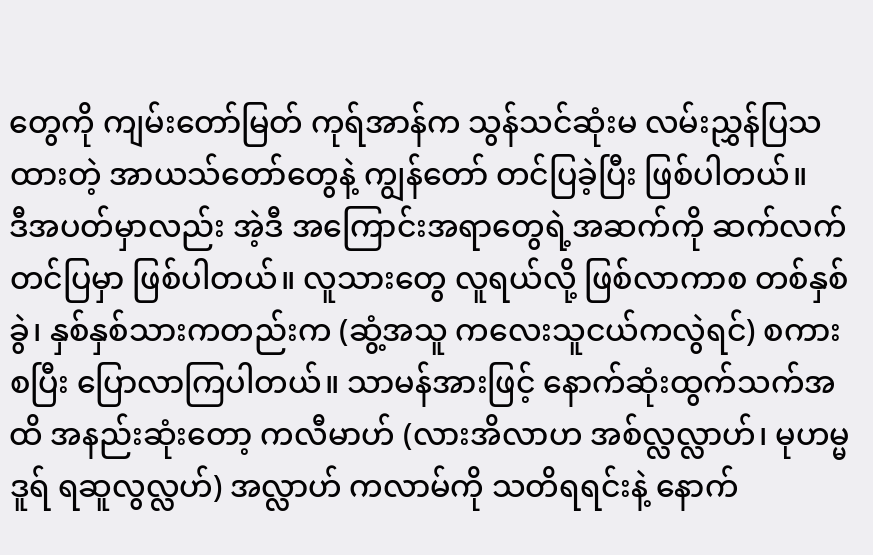တွေကို ကျမ်းတော်မြတ် ကုရ်အာန်က သွန်သင်ဆုံးမ လမ်းညွှန်ပြသထားတဲ့ အာယသ်တော်တွေနဲ့ ကျွန်တော် တင်ပြခဲ့ပြီး ဖြစ်ပါတယ်။
ဒီအပတ်မှာလည်း အဲ့ဒီ အကြောင်းအရာတွေရဲ့အဆက်ကို ဆက်လက် တင်ပြမှာ ဖြစ်ပါတယ်။ လူသားတွေ လူရယ်လို့ ဖြစ်လာကာစ တစ်နှစ်ခွဲ၊ နှစ်နှစ်သားကတည်းက (ဆွံ့အသူ ကလေးသူငယ်ကလွဲရင်) စကားစပြီး ပြောလာကြပါတယ်။ သာမန်အားဖြင့် နောက်ဆုံးထွက်သက်အထိ အနည်းဆုံးတော့ ကလီမာဟ် (လားအိလာဟ အစ်လ္လလ္လာဟ်၊ မုဟမ္မဒူရ် ရဆူလွလ္လဟ်) အလ္လာဟ် ကလာမ်ကို သတိရရင်းနဲ့ နောက်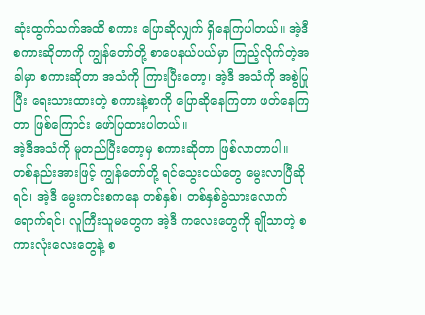ဆုံးထွက်သက်အထိ စကား ပြောဆိုလျှက် ရှိနေကြပါတယ်။ အဲ့ဒီစကားဆိုတာကို ကျွန်တော်တို့ စာပေနယ်ပယ်မှာ ကြည့်လိုက်တဲ့အခါမှာ စကားဆိုတာ အသံကို ကြားပြီးတော့၊ အဲ့ဒီ အသံကို အစွဲပြုပြီး ရေးသားထားတဲ့ စကားနဲ့စာကို ပြောဆိုနေကြတာ ဖတ်နေကြတာ ဖြစ်ကြောင်း ဖော်ပြထားပါတယ်။
အဲ့ဒီအသံကို မူတည်ပြီးတော့မှ စကားဆိုတာ ဖြစ်လာတာပါ။ တစ်နည်းအားဖြင့် ကျွန်တော်တို့ ရင်သွေးငယ်တွေ မွေးလာပြီဆိုရင်၊ အဲ့ဒီ မွေးကင်းစကနေ တစ်နှစ်၊ တစ်နှစ်ခွဲသားလောက် ရောက်ရင်၊ လူကြီးသူမတွေက အဲ့ဒီ ကလေးတွေကို ချိုသာတဲ့ စကားလုံးလေးတွေနဲ့ စ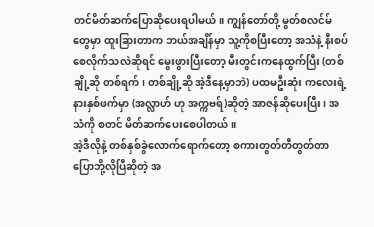တင်မိတ်ဆက်ပြောဆိုပေးရပါမယ်။ ကျွန်တော်တို့ မွတ်စလင်မ်တွေမှာ ထူးခြားတာက ဘယ်အချိန်မှာ သူ့ကိုစပြီးတော့ အသံနဲ့ နီးစပ်စေလိုက်သလဲဆိုရင် မွေးဖွားပြီးတော့ မီးတွင်းကနေထွက်ပြီး (တစ်ချို့ဆို တစ်ရက်၊ တစ်ချို့ဆို အဲ့ဒီနေ့မှာဘဲ) ပထမဦးဆုံး ကလေးရဲ့ နားနှစ်ဖက်မှာ (အလ္လာဟ် ဟု အက္ကဗရ်)ဆိုတဲ့ အာဇန်ဆိုပေးပြီး၊ အသံကို စတင် မိတ်ဆက်ပေးစေပါတယ်။
အဲ့ဒီလိုနဲ့ တစ်နှစ်ခွဲလောက်ရောက်တော့ စကားတွတ်တီတွတ်တာ ပြောဘို့လိုပြီဆိုတဲ့ အ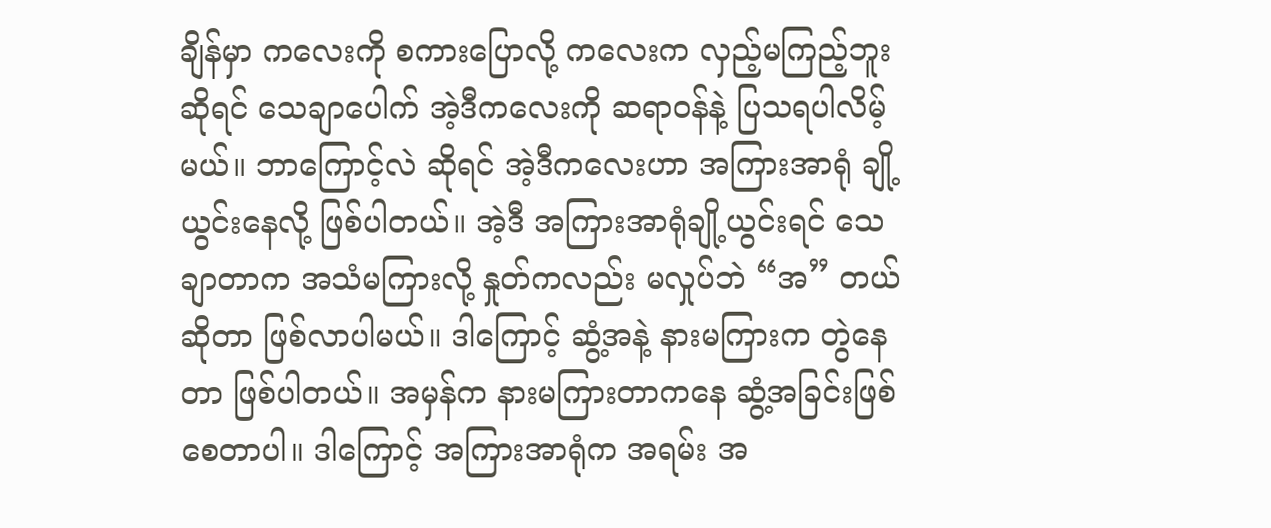ချိန်မှာ ကလေးကို စကားပြောလို့ ကလေးက လှည့်မကြည့်ဘူးဆိုရင် သေချာပေါက် အဲ့ဒီကလေးကို ဆရာဝန်နဲ့ ပြသရပါလိမ့်မယ်။ ဘာကြောင့်လဲ ဆိုရင် အဲ့ဒီကလေးဟာ အကြားအာရုံ ချို့ယွင်းနေလို့ ဖြစ်ပါတယ်။ အဲ့ဒီ အကြားအာရုံချို့ယွင်းရင် သေချာတာက အသံမကြားလို့ နှုတ်ကလည်း မလှုပ်ဘဲ “အ” တယ် ဆိုတာ ဖြစ်လာပါမယ်။ ဒါကြောင့် ဆွံ့အနဲ့ နားမကြားက တွဲနေတာ ဖြစ်ပါတယ်။ အမှန်က နားမကြားတာကနေ ဆွံ့အခြင်းဖြစ်စေတာပါ။ ဒါကြောင့် အကြားအာရုံက အရမ်း အ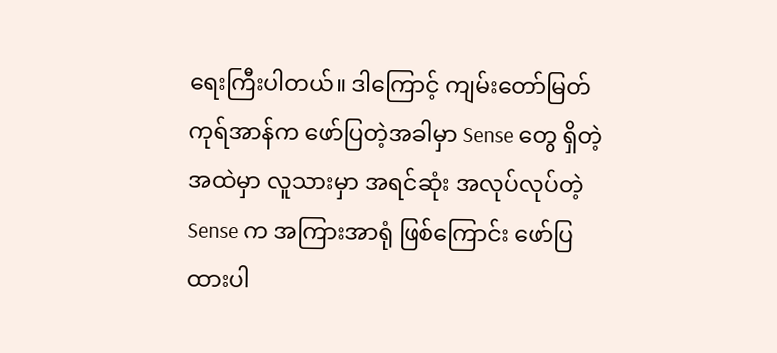ရေးကြီးပါတယ်။ ဒါကြောင့် ကျမ်းတော်မြတ်ကုရ်အာန်က ဖော်ပြတဲ့အခါမှာ Sense တွေ ရှိတဲ့အထဲမှာ လူသားမှာ အရင်ဆုံး အလုပ်လုပ်တဲ့ Sense က အကြားအာရုံ ဖြစ်ကြောင်း ဖော်ပြထားပါ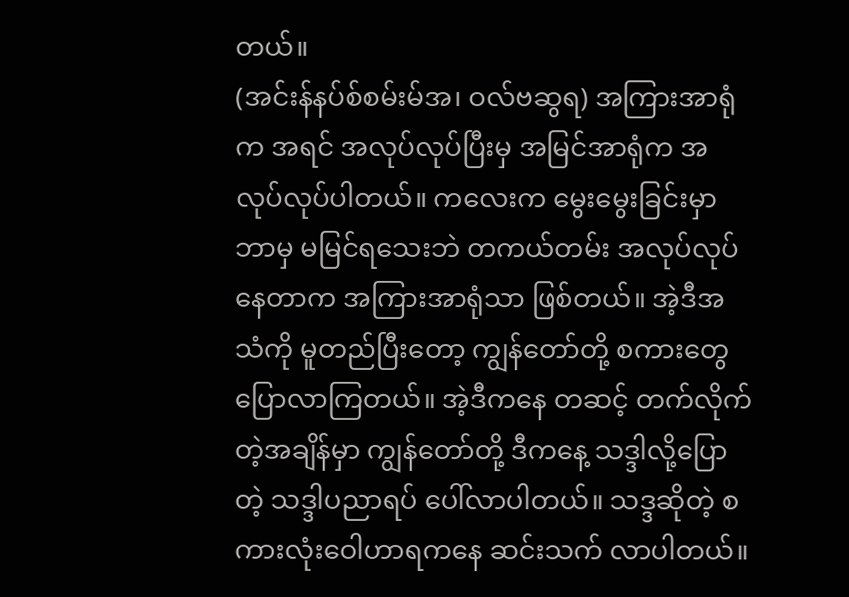တယ်။
(အင်းန်နပ်စ်စမ်းမ်အ၊ ဝလ်ဗဆွရ) အကြားအာရုံက အရင် အလုပ်လုပ်ပြီးမှ အမြင်အာရုံက အလုပ်လုပ်ပါတယ်။ ကလေးက မွေးမွေးခြင်းမှာ ဘာမှ မမြင်ရသေးဘဲ တကယ်တမ်း အလုပ်လုပ်နေတာက အကြားအာရုံသာ ဖြစ်တယ်။ အဲ့ဒီအသံကို မူတည်ပြီးတော့ ကျွန်တော်တို့ စကားတွေ ပြောလာကြတယ်။ အဲ့ဒီကနေ တဆင့် တက်လိုက်တဲ့အချိန်မှာ ကျွန်တော်တို့ ဒီကနေ့ သဒ္ဒါလို့ပြောတဲ့ သဒ္ဒါပညာရပ် ပေါ်လာပါတယ်။ သဒ္ဒဆိုတဲ့ စကားလုံးဝေါဟာရကနေ ဆင်းသက် လာပါတယ်။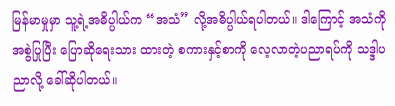မြန်မာမှုမှာ သူ့ရဲ့အဓိပ္ပါယ်က “အသံ” လို့အဓိပ္ပါယ်ရပါတယ်။ ဒါကြောင့် အသံကိုအစွဲပြုပြီး ပြောဆိုရေးသား ထားတဲ့ စကားနှင့်စာကို လေ့လာတဲ့ပညာရပ်ကို သဒ္ဒါပညာလို့ ခေါ်ဆိုပါတယ်။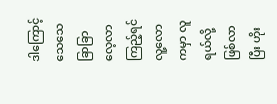ဒါကြောင့် သေသေခြာခြာလေ့လာကြည့်ရင် လူ့လောကမှာ လူရယ်လို့ဖြစ်လာပြီး ဟိုး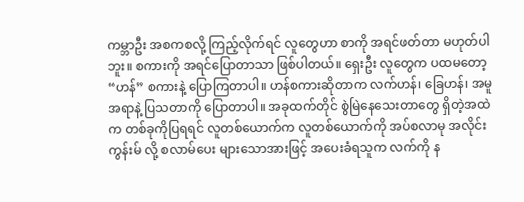ကမ္ဘာဦး အစကစလို့ ကြည့်လိုက်ရင် လူတွေဟာ စာကို အရင်ဖတ်တာ မဟုတ်ပါဘူး။ စကားကို အရင်ပြောတာသာ ဖြစ်ပါတယ်။ ရှေးဦး လူတွေက ပထမတော့ “ဟန်” စကားနဲ့ ပြောကြတာပါ။ ဟန်စကားဆိုတာက လက်ဟန်၊ ခြေဟန်၊ အမူအရာနဲ့ ပြသတာကို ပြောတာပါ။ အခုထက်တိုင် စွဲမြဲနေသေးတာတွေ ရှိတဲ့အထဲက တစ်ခုကိုပြရရင် လူတစ်ယောက်က လူတစ်ယောက်ကို အပ်စလာမု အလိုင်းကွန်းမ် လို့ စလာမ်ပေး များသောအားဖြင့် အပေးခံရသူက လက်ကို န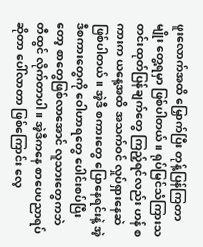ဖူးလောက်အထိ မြှောက်ပြီး တုန့်ပြန်ကြတာမျိုး တွေ့ရမှာ ဖြစ်ပါတယ်။ ရုပ်မြင်သံကြားသတင်းထုတ်ပြန်ချက်တွေ ကြည့်ရင်လည်း ဟန် စကားက ယနေ့အထိ အသက်ဝင် လှုပ်ရှားနေဆဲ ဖြစ်ပါတယ်။ အဲ့ဒီ စကားတွေ ပြောနေရင်းနဲ့ အဲ့ဒီစကားတွေကို ဝေါဟာရတွေ ပေါင်းစပ်ပြီးတော့ စာတွေဖြစ်လာအောင် လူသားတွေကဘဲ တီထွင် လိုက်တာပါ။ အဲ့ဒီကနေ စာပေပညာရပ်ဆိုတာ ပေါ်လာတာ ဖြစ်ကြောင်း လေ့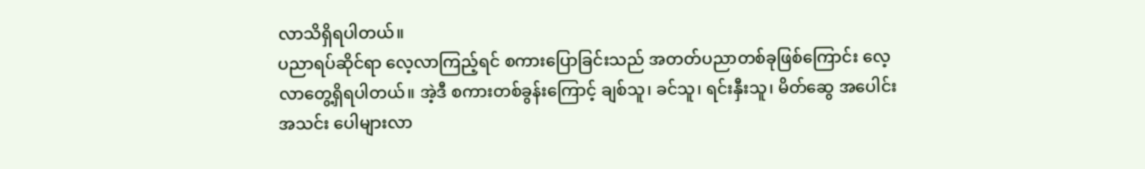လာသိရှိရပါတယ်။
ပညာရပ်ဆိုင်ရာ လေ့လာကြည့်ရင် စကားပြောခြင်းသည် အတတ်ပညာတစ်ခုဖြစ်ကြောင်း လေ့လာတွေ့ရှိရပါတယ်။ အဲ့ဒီ စကားတစ်ခွန်းကြောင့် ချစ်သူ၊ ခင်သူ၊ ရင်းနှီးသူ၊ မိတ်ဆွေ အပေါင်းအသင်း ပေါများလာ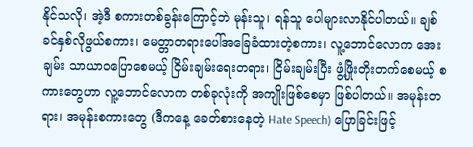နိုင်သလို၊ အဲ့ဒီ စကားတစ်ခွန်းကြောင့်ဘဲ မုန်းသူ၊ ရန်သူ ပေါများလာနိုင်ပါတယ်။ ချစ်ခင်နှစ်လိုဖွယ်စကား၊ မေတ္တာတရားပေါ်အခြေခံထားတဲ့စကား၊ လူ့ဘောင်လောက အေးချမ်း သာယာဝပြောစေမယ့် ငြိမ်းချမ်းရေးတရား၊ ငြိမ်းချမ်းပြီး ဖွံ့ဖြိုးတိုးတက်စေမယ့် စကားတွေဟာ လူ့ဘောင်လောက တစ်ခုလုံးကို အကျိုးဖြစ်စေမှာ ဖြစ်ပါတယ်။ အမုန်းတရား၊ အမုန်းစကားတွေ (ဒီကနေ့ ခေတ်စားနေတဲ့ Hate Speech) ပြောခြင်းဖြင့်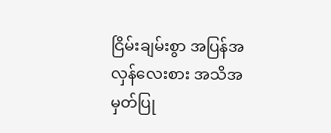ငြိမ်းချမ်းစွာ အပြန်အလှန်လေးစား အသိအမှတ်ပြု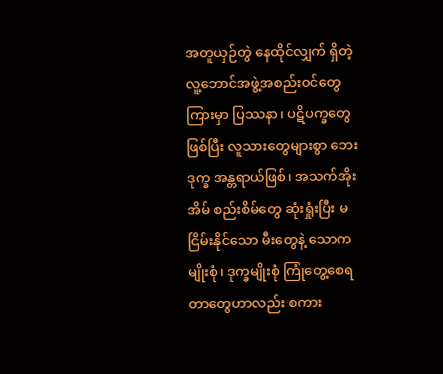အတူယှဉ်တွဲ နေထိုင်လျှက် ရှိတဲ့ လူ့ဘောင်အဖွဲ့အစည်းဝင်တွေကြားမှာ ပြဿနာ၊ ပဋိပက္ခတွေ ဖြစ်ပြီး လူသားတွေများစွာ ဘေးဒုက္ခ အန္တရာယ်ဖြစ်၊ အသက်အိုးအိမ် စည်းစိမ်တွေ ဆုံးရှုံးပြီး မငြိမ်းနိုင်သော မီးတွေနဲ့ သောကမျိုးစုံ၊ ဒုက္ခမျိုးစုံ ကြုံတွေ့စေရတာတွေဟာလည်း စကား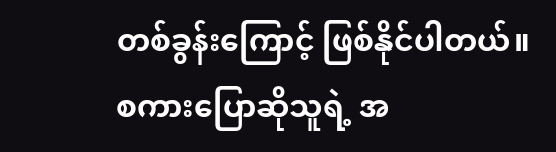တစ်ခွန်းကြောင့် ဖြစ်နိုင်ပါတယ်။
စကားပြောဆိုသူရဲ့ အ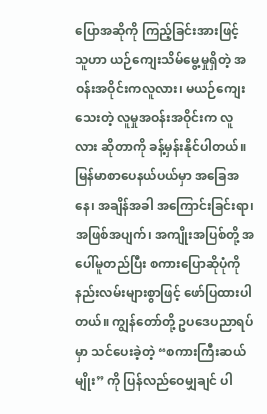ပြောအဆိုကို ကြည့်ခြင်းအားဖြင့် သူဟာ ယဉ်ကျေးသိမ်မွေ့မှုရှိတဲ့ အဝန်းအဝိုင်းကလူလား၊ မယဉ်ကျေးသေးတဲ့ လူမှုအဝန်းအဝိုင်းက လူလား ဆိုတာကို ခန့်မှန်းနိုင်ပါတယ်။ မြန်မာစာပေနယ်ပယ်မှာ အခြေအနေ၊ အချိန်အခါ အကြောင်းခြင်းရာ၊ အဖြစ်အပျက်၊ အကျိုးအပြစ်တို့ အပေါ်မူတည်ပြီး စကားပြောဆိုပုံကို နည်းလမ်းများစွာဖြင့် ဖော်ပြထားပါတယ်။ ကျွန်တော်တို့ ဥပဒေပညာရပ်မှာ သင်ပေးခဲ့တဲ့ “စကားကြီးဆယ်မျိုး” ကို ပြန်လည်ဝေမျှချင် ပါ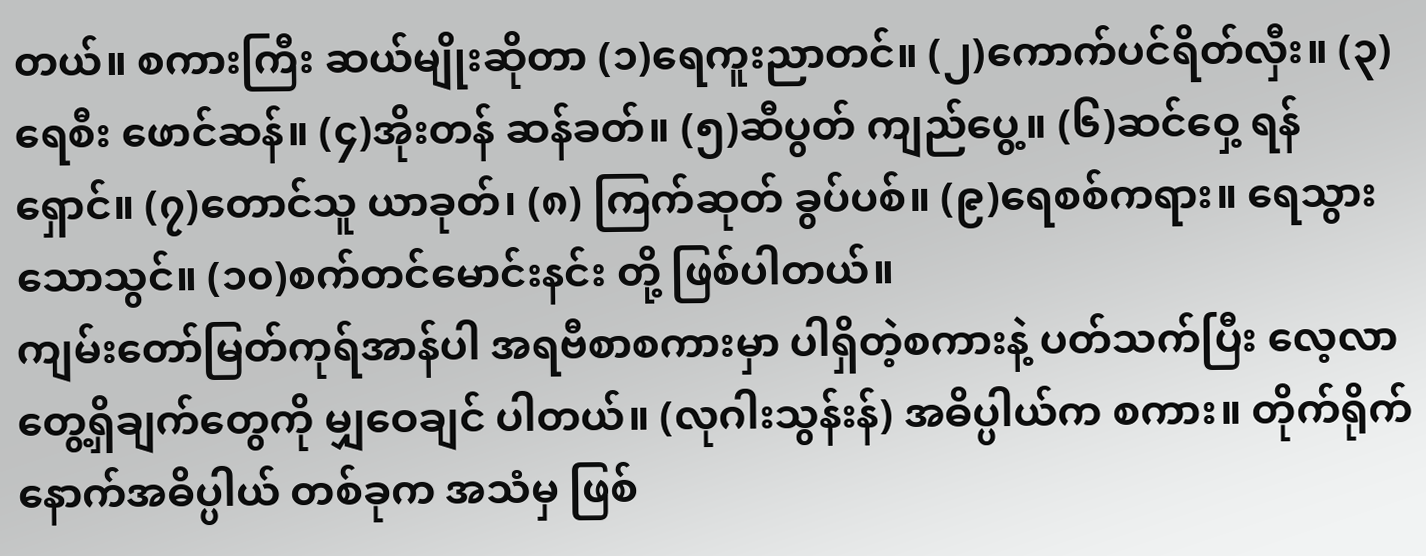တယ်။ စကားကြီး ဆယ်မျိုးဆိုတာ (၁)ရေကူးညာတင်။ (၂)ကောက်ပင်ရိတ်လှီး။ (၃)ရေစီး ဖောင်ဆန်။ (၄)အိုးတန် ဆန်ခတ်။ (၅)ဆီပွတ် ကျည်ပွေ့။ (၆)ဆင်ဝှေ့ ရန်ရှောင်။ (၇)တောင်သူ ယာခုတ်၊ (၈) ကြက်ဆုတ် ခွပ်ပစ်။ (၉)ရေစစ်ကရား။ ရေသွားသောသွင်။ (၁၀)စက်တင်မောင်းနင်း တို့ ဖြစ်ပါတယ်။
ကျမ်းတော်မြတ်ကုရ်အာန်ပါ အရဗီစာစကားမှာ ပါရှိတဲ့စကားနဲ့ ပတ်သက်ပြီး လေ့လာတွေ့ရှိချက်တွေကို မျှဝေချင် ပါတယ်။ (လုဂါးသွန်းန်) အဓိပ္ပါယ်က စကား။ တိုက်ရိုက် နောက်အဓိပ္ပါယ် တစ်ခုက အသံမှ ဖြစ်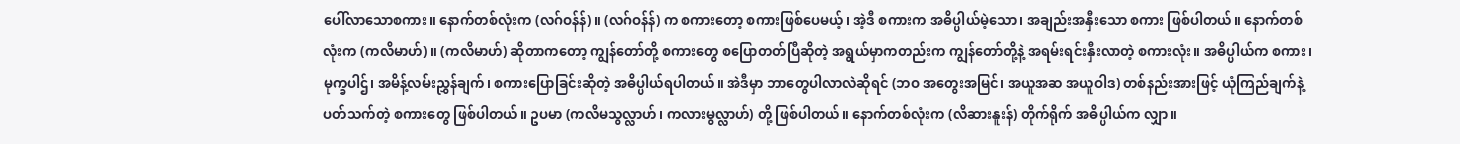ပေါ်လာသောစကား။ နောက်တစ်လုံးက (လဂ်ဝန်န်)။ (လဂ်ဝန်န်) က စကားတော့ စကားဖြစ်ပေမယ့်၊ အဲ့ဒီ စကားက အဓိပ္ပါယ်မဲ့သော၊ အချည်းအနှီးသော စကား ဖြစ်ပါတယ်။ နောက်တစ်လုံးက (ကလိမာဟ်)။ (ကလိမာဟ်) ဆိုတာကတော့ ကျွန်တော်တို့ စကားတွေ စပြောတတ်ပြီဆိုတဲ့ အရွယ်မှာကတည်းက ကျွန်တော်တို့နဲ့ အရမ်းရင်းနှီးလာတဲ့ စကားလုံး။ အဓိပ္ပါယ်က စကား၊ မုက္ခပါဌ်၊ အမိန့်လမ်းညွှန်ချက်၊ စကားပြောခြင်းဆိုတဲ့ အဓိပ္ပါယ်ရပါတယ်။ အဲဒီမှာ ဘာတွေပါလာလဲဆိုရင် (ဘဝ အတွေးအမြင်၊ အယူအဆ အယူဝါဒ) တစ်နည်းအားဖြင့် ယုံကြည်ချက်နဲ့ ပတ်သက်တဲ့ စကားတွေ ဖြစ်ပါတယ်။ ဥပမာ (ကလိမသွလ္လာဟ်၊ ကလားမွလ္လာဟ်) တို့ ဖြစ်ပါတယ်။ နောက်တစ်လုံးက (လိဆားနူးန်) တိုက်ရိုက် အဓိပ္ပါယ်က လျှာ။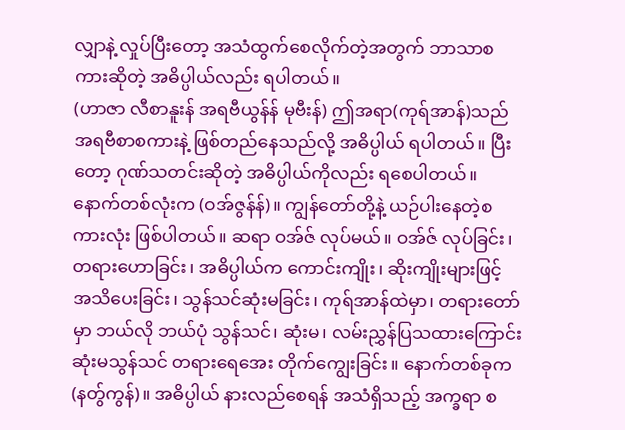လျှာနဲ့ လှုပ်ပြီးတော့ အသံထွက်စေလိုက်တဲ့အတွက် ဘာသာစကားဆိုတဲ့ အဓိပ္ပါယ်လည်း ရပါတယ်။
(ဟာဇာ လီစာနူးန် အရဗီယွန်န် မုဗီးန်) ဤအရာ(ကုရ်အာန်)သည် အရဗီစာစကားနဲ့ ဖြစ်တည်နေသည်လို့ အဓိပ္ပါယ် ရပါတယ်။ ပြီးတော့ ဂုဏ်သတင်းဆိုတဲ့ အဓိပ္ပါယ်ကိုလည်း ရစေပါတယ်။ နောက်တစ်လုံးက (ဝအ်ဇွန်န်)။ ကျွန်တော်တို့နဲ့ ယဉ်ပါးနေတဲ့စကားလုံး ဖြစ်ပါတယ်။ ဆရာ ဝအ်ဇ် လုပ်မယ်။ ဝအ်ဇ် လုပ်ခြင်း၊ တရားဟောခြင်း၊ အဓိပ္ပါယ်က ကောင်းကျိုး၊ ဆိုးကျိုးများဖြင့် အသိပေးခြင်း၊ သွန်သင်ဆုံးမခြင်း၊ ကုရ်အာန်ထဲမှာ၊ တရားတော်မှာ ဘယ်လို ဘယ်ပုံ သွန်သင်၊ ဆုံးမ၊ လမ်းညွှန်ပြသထားကြောင်း ဆုံးမသွန်သင် တရားရေအေး တိုက်ကျွေးခြင်း။ နောက်တစ်ခုက (နတွ်ကွန်)။ အဓိပ္ပါယ် နားလည်စေရန် အသံရှိသည့် အက္ခရာ စ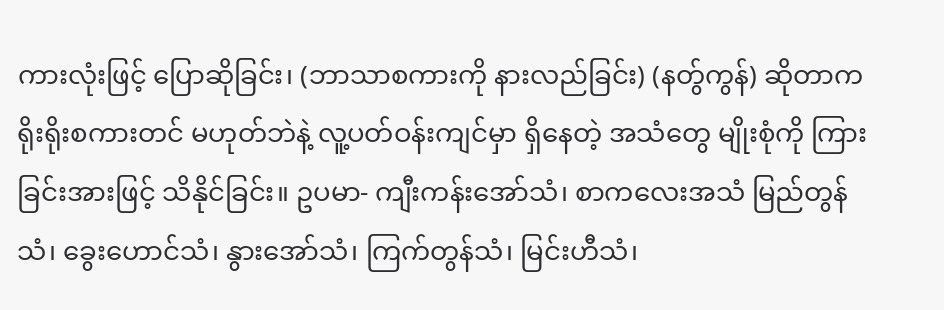ကားလုံးဖြင့် ပြောဆိုခြင်း၊ (ဘာသာစကားကို နားလည်ခြင်း) (နတွ်ကွန်) ဆိုတာက ရိုးရိုးစကားတင် မဟုတ်ဘဲနဲ့ လူ့ပတ်ဝန်းကျင်မှာ ရှိနေတဲ့ အသံတွေ မျိုးစုံကို ကြားခြင်းအားဖြင့် သိနိုင်ခြင်း။ ဥပမာ- ကျီးကန်းအော်သံ၊ စာကလေးအသံ မြည်တွန်သံ၊ ခွေးဟောင်သံ၊ နွားအော်သံ၊ ကြက်တွန်သံ၊ မြင်းဟီသံ၊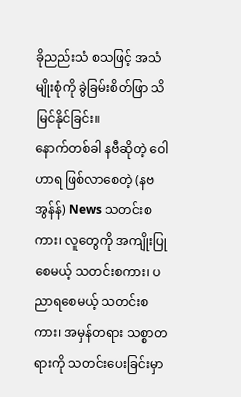ခိုညည်းသံ စသဖြင့် အသံမျိုးစုံကို ခွဲခြမ်းစိတ်ဖြာ သိမြင်နိုင်ခြင်း။
နောက်တစ်ခါ နဗီဆိုတဲ့ ဝေါဟာရ ဖြစ်လာစေတဲ့ (နဗအွန်န်) News သတင်းစကား၊ လူတွေကို အကျိုးပြုစေမယ့် သတင်းစကား၊ ပညာရစေမယ့် သတင်းစကား၊ အမှန်တရား သစ္စာတရားကို သတင်းပေးခြင်းမှာ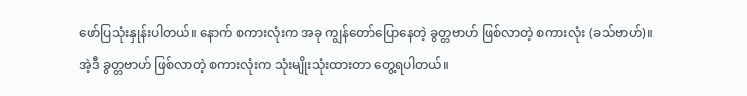ဖော်ပြသုံးနှုန်းပါတယ်။ နောက် စကားလုံးက အခု ကျွန်တော်ပြောနေတဲ့ ခွတ္တဗာဟ် ဖြစ်လာတဲ့ စကားလုံး (ခသ်ဗာဟ်)။ အဲ့ဒီ ခွတ္တဗာဟ် ဖြစ်လာတဲ့ စကားလုံးက သုံးမျိုးသုံးထားတာ တွေ့ရပါတယ်။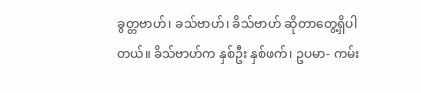ခွတ္တဗာဟ်၊ ခသ်ဗာဟ်၊ ခိသ်ဗာဟ် ဆိုတာတွေ့ရှိပါတယ်။ ခိသ်ဗာဟ်က နှစ်ဦး နှစ်ဖက်၊ ဥပမာ- ကမ်း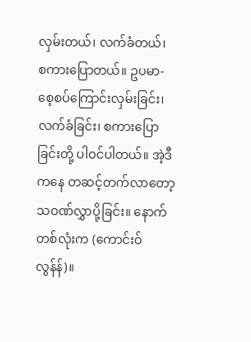လှမ်းတယ်၊ လက်ခံတယ်၊ စကားပြောတယ်။ ဥပမာ- စေ့စပ်ကြောင်းလှမ်းခြင်း၊ လက်ခံခြင်း၊ စကားပြောခြင်းတို့ ပါဝင်ပါတယ်။ အဲ့ဒီကနေ တဆင့်တက်လာတော့ သဝဏ်လွှာပို့ခြင်း။ နောက်တစ်လုံးက (ကောင်းဝ်လွန်န်)။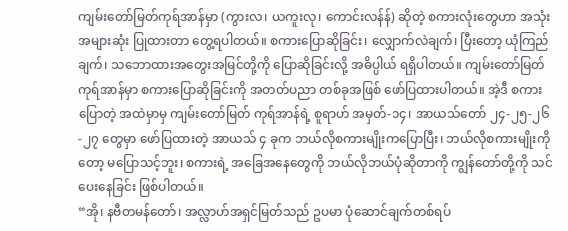ကျမ်းတော်မြတ်ကုရ်အာန်မှာ (ကွားလ၊ ယကူးလု၊ ကောင်းလန်န်) ဆိုတဲ့ စကားလုံးတွေဟာ အသုံးအများဆုံး ပြုထားတာ တွေ့ရပါတယ်။ စကားပြောဆိုခြင်း၊ လျှောက်လဲချက်၊ ပြီးတော့ ယုံကြည်ချက်၊ သဘောထားအတွေးအမြင်တို့ကို ပြောဆိုခြင်းလို့ အဓိပ္ပါယ် ရရှိပါတယ်။ ကျမ်းတော်မြတ်ကုရ်အာန်မှာ စကားပြောဆိုခြင်းကို အတတ်ပညာ တစ်ခုအဖြစ် ဖော်ပြထားပါတယ်။ အဲ့ဒီ စကားပြောတဲ့ အထဲမှာမှ ကျမ်းတော်မြတ် ကုရ်အာန်ရဲ့ စူရာဟ် အမှတ်-၁၄၊ အာယသ်တော် ၂၄-၂၅-၂၆-၂၇ တွေမှာ ဖော်ပြထားတဲ့ အာယသ် ၄ ခုက ဘယ်လိုစကားမျိုးကပြောပြီး၊ ဘယ်လိုစကားမျိုးကိုတော့ မပြောသင့်ဘူး၊ စကားရဲ့ အခြေအနေတွေကို ဘယ်လိုဘယ်ပုံဆိုတာကို ကျွန်တော်တို့ကို သင်ပေးနေခြင်း ဖြစ်ပါတယ်။
“အို၊ နဗီတမန်တော်၊ အလ္လာဟ်အရှင်မြတ်သည် ဥပမာ ပုံဆောင်ချက်တစ်ရပ်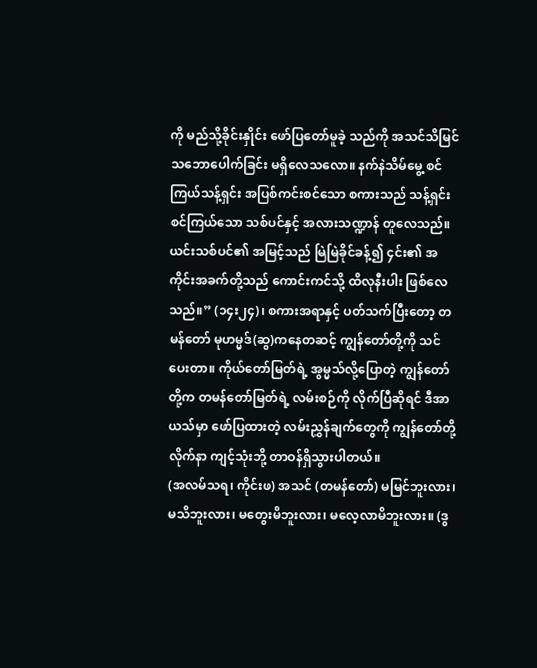ကို မည်သို့ခိုင်းနှိုင်း ဖော်ပြတော်မူခဲ့ သည်ကို အသင်သိမြင်သဘောပေါက်ခြင်း မရှိလေသလော။ နက်နဲသိမ်မွေ့ စင်ကြယ်သန့်ရှင်း အပြစ်ကင်းစင်သော စကားသည် သန့်ရှင်းစင်ကြယ်သော သစ်ပင်နှင့် အလားသဏ္ဍာန် တူလေသည်။ ယင်းသစ်ပင်၏ အမြင့်သည် မြဲမြဲခိုင်ခန့်၍ ၄င်း၏ အကိုင်းအခက်တို့သည် ကောင်းကင်သို့ ထိလုနီးပါး ဖြစ်လေသည်။” (၁၄း၂၄)၊ စကားအရာနှင့် ပတ်သက်ပြီးတော့ တမန်တော် မုဟမ္မဒ်(ဆွ)ကနေတဆင့် ကျွန်တော်တို့ကို သင်ပေးတာ။ ကိုယ်တော်မြတ်ရဲ့ အွမ္မသ်လို့ပြောတဲ့ ကျွန်တော်တို့က တမန်တော်မြတ်ရဲ့ လမ်းစဉ်ကို လိုက်ပြီဆိုရင် ဒီအာယသ်မှာ ဖော်ပြထားတဲ့ လမ်းညွှန်ချက်တွေကို ကျွန်တော်တို့ လိုက်နာ ကျင့်သုံးဘို့ တာဝန်ရှိသွားပါတယ်။
(အလမ်သရ၊ ကိုင်းဖ) အသင် (တမန်တော်) မမြင်ဘူးလား၊ မသိဘူးလား၊ မတွေးမိဘူးလား၊ မလေ့လာမိဘူးလား။ (ဒွ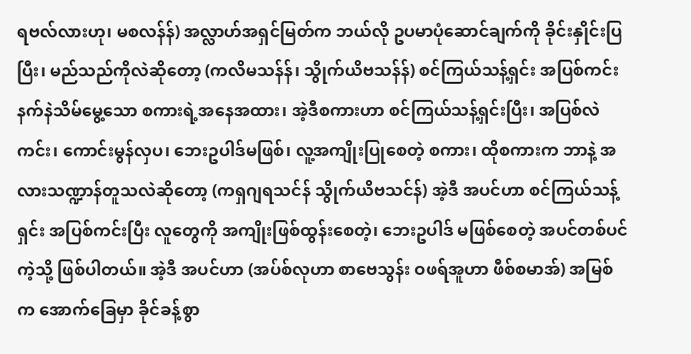ရဗလ်လားဟု၊ မစလန်န်) အလ္လာဟ်အရှင်မြတ်က ဘယ်လို ဥပမာပုံဆောင်ချက်ကို ခိုင်းနှိုင်းပြပြီး၊ မည်သည်ကိုလဲဆိုတော့ (ကလိမသန်န်၊ သွိုက်ယိဗသန်န်) စင်ကြယ်သန့်ရှင်း အပြစ်ကင်း နက်နဲသိမ်မွေ့သော စကားရဲ့အနေအထား၊ အဲ့ဒီစကားဟာ စင်ကြယ်သန့်ရှင်းပြီး၊ အပြစ်လဲကင်း၊ ကောင်းမွန်လှပ၊ ဘေးဥပါဒ်မဖြစ်၊ လူ့အကျိုးပြုစေတဲ့ စကား၊ ထိုစကားက ဘာနဲ့ အလားသဏ္ဍာန်တူသလဲဆိုတော့ (ကရှဂျရသင်န် သွိုက်ယိဗသင်န်) အဲ့ဒီ အပင်ဟာ စင်ကြယ်သန့်ရှင်း အပြစ်ကင်းပြီး လူတွေကို အကျိုးဖြစ်ထွန်းစေတဲ့၊ ဘေးဥပါဒ် မဖြစ်စေတဲ့ အပင်တစ်ပင်ကဲ့သို့ ဖြစ်ပါတယ်။ အဲ့ဒီ အပင်ဟာ (အပ်စ်လုဟာ စာဗေသွန်း ဝဖရ်အူဟာ ဖီစ်စမာအ်) အမြစ်က အောက်ခြေမှာ ခိုင်ခန့်စွာ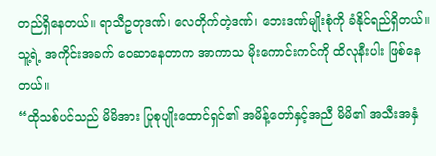တည်ရှိနေတယ်။ ရာသီဥတုဒဏ်၊ လေတိုက်တဲ့ဒဏ်၊ ဘေးဒဏ်မျိုးစုံကို ခံနိုင်ရည်ရှိတယ်။ သူ့ရဲ့ အကိုင်းအခက် ဝေဆာနေတာက အာကာသ မိုးကောင်းကင်ကို ထိလုနီးပါး ဖြစ်နေတယ်။
“ထိုသစ်ပင်သည် မိမိအား ပြုစုပျိုးထောင်ရှင်၏ အမိန့်တော်နှင့်အညီ မိမိ၏ အသီးအနှံ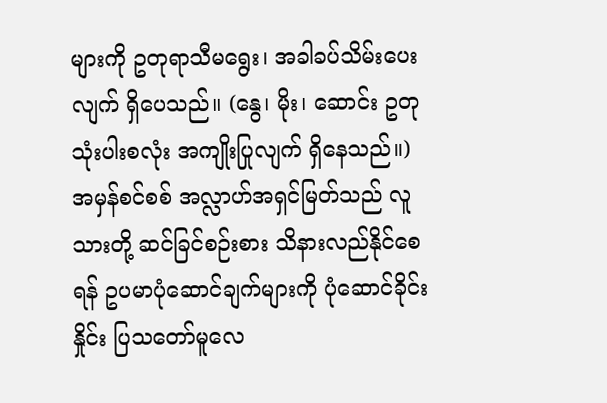များကို ဥတုရာသီမရွေး၊ အခါခပ်သိမ်းပေးလျက် ရှိပေသည်။ (နွေ၊ မိုး၊ ဆောင်း ဥတုသုံးပါးစလုံး အကျိုးပြုလျက် ရှိနေသည်။) အမှန်စင်စစ် အလ္လာဟ်အရှင်မြတ်သည် လူသားတို့ ဆင်ခြင်စဉ်းစား သိနားလည်နိုင်စေရန် ဥပမာပုံဆောင်ချက်များကို ပုံဆောင်ခိုင်းနှိုင်း ပြသတော်မူလေ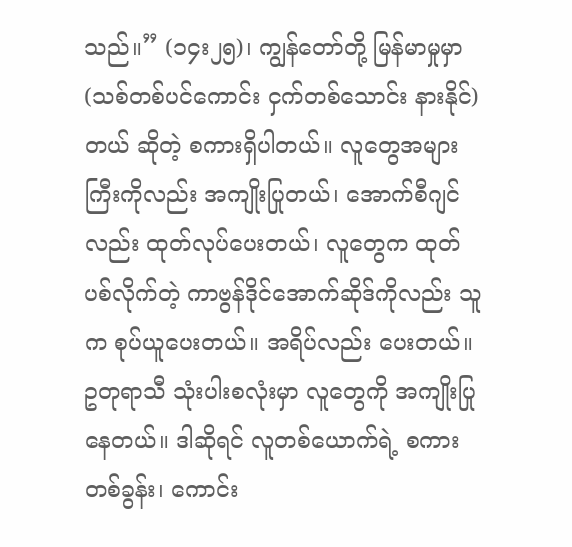သည်။” (၁၄း၂၅)၊ ကျွန်တော်တို့ မြန်မာမှုမှာ (သစ်တစ်ပင်ကောင်း ငှက်တစ်သောင်း နားနိုင်)တယ် ဆိုတဲ့ စကားရှိပါတယ်။ လူတွေအများကြီးကိုလည်း အကျိုးပြုတယ်၊ အောက်စီဂျင်လည်း ထုတ်လုပ်ပေးတယ်၊ လူတွေက ထုတ်ပစ်လိုက်တဲ့ ကာဗွန်ဒိုင်အောက်ဆိုဒ်ကိုလည်း သူက စုပ်ယူပေးတယ်။ အရိပ်လည်း ပေးတယ်။ ဥတုရာသီ သုံးပါးစလုံးမှာ လူတွေကို အကျိုးပြုနေတယ်။ ဒါဆိုရင် လူတစ်ယောက်ရဲ့ စကားတစ်ခွန်း၊ ကောင်း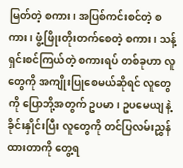မြတ်တဲ့ စကား၊ အပြစ်ကင်းစင်တဲ့ စကား၊ ဖွံ့ဖြိုးတိုးတက်စေတဲ့ စကား၊ သန့်ရှင်းစင်ကြယ်တဲ့ စကားရပ် တစ်ခုဟာ လူတွေကို အကျိုးပြုစေမယ်ဆိုရင် လူတွေကို ပြောဘို့အတွက် ဥပမာ၊ ဥပမေယျ နဲ့ ခိုင်းနှိုင်းပြီး လူတွေကို တင်ပြလမ်းညွှန်ထားတာကို တွေ့ရ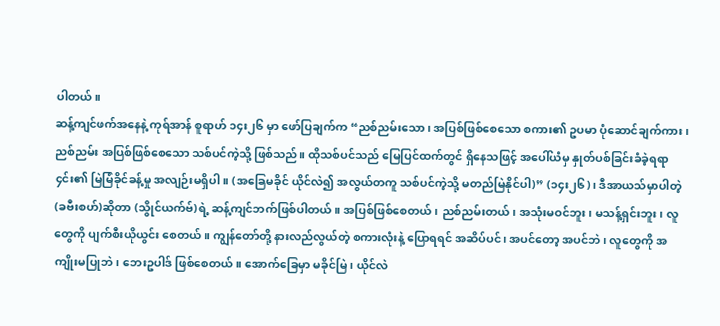ပါတယ်။
ဆန့်ကျင်ဖက်အနေနဲ့ ကုရ်အာန် စူရာဟ် ၁၄း၂၆ မှာ ဖော်ပြချက်က “ညစ်ညမ်းသော၊ အပြစ်ဖြစ်စေသော စကား၏ ဥပမာ ပုံဆောင်ချက်ကား၊ ညစ်ညမ်း အပြစ်ဖြစ်စေသော သစ်ပင်ကဲ့သို့ ဖြစ်သည်။ ထိုသစ်ပင်သည် မြေပြင်ထက်တွင် ရှိနေသဖြင့် အပေါ်ယံမှ နှုတ်ပစ်ခြင်းခံခဲ့ရရာ ၄င်း၏ မြဲမြံခိုင်ခန့်မှု အလျဉ်းမရှိပါ။ (အခြေမခိုင် ယိုင်လဲ၍ အလွယ်တကူ သစ်ပင်ကဲ့သို့ မတည်မြဲနိုင်ပါ)” (၁၄း၂၆)၊ ဒီအာယသ်မှာပါတဲ့ (ခဗီးစဟ်)ဆိုတာ (သွိုင်ယက်ဗ်)ရဲ့ ဆန့်ကျင်ဘက်ဖြစ်ပါတယ်။ အပြစ်ဖြစ်စေတယ်၊ ညစ်ညမ်းတယ်၊ အသုံးမဝင်ဘူး၊ မသန့်ရှင်းဘူး၊ လူတွေကို ပျက်စီးယိုယွင်း စေတယ်။ ကျွန်တော်တို့ နားလည်လွယ်တဲ့ စကားလုံးနဲ့ ပြောရရင် အဆိပ်ပင်၊ အပင်တော့ အပင်ဘဲ၊ လူတွေကို အကျိုးမပြုဘဲ၊ ဘေးဥပါဒ် ဖြစ်စေတယ်။ အောက်ခြေမှာ မခိုင်မြဲ၊ ယိုင်လဲ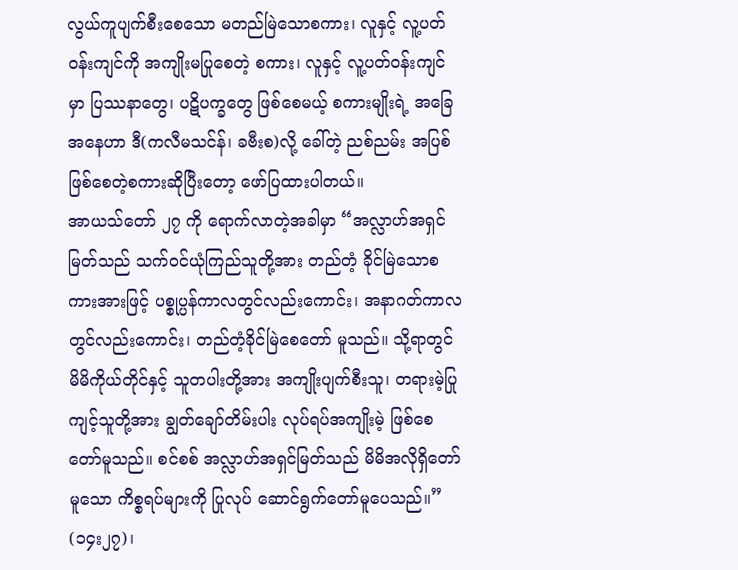လွယ်ကူပျက်စီးစေသော မတည်မြဲသောစကား၊ လူနှင့် လူ့ပတ်ဝန်းကျင်ကို အကျိုးမပြုစေတဲ့ စကား၊ လူနှင့် လူ့ပတ်ဝန်းကျင်မှာ ပြဿနာတွေ၊ ပဋိပက္ခတွေ ဖြစ်စေမယ့် စကားမျိုးရဲ့ အခြေအနေဟာ ဒီ(ကလီမသင်န်၊ ခဗီးစ)လို့ ခေါ်တဲ့ ညစ်ညမ်း အပြစ်ဖြစ်စေတဲ့စကားဆိုပြီးတော့ ဖော်ပြထားပါတယ်။
အာယသ်တော် ၂၇ ကို ရောက်လာတဲ့အခါမှာ “အလ္လာဟ်အရှင်မြတ်သည် သက်ဝင်ယုံကြည်သူတို့အား တည်တံ့ ခိုင်မြဲသောစကားအားဖြင့် ပစ္စုပ္ပန်ကာလတွင်လည်းကောင်း၊ အနာဂတ်ကာလတွင်လည်းကောင်း၊ တည်တံ့ခိုင်မြဲစေတော် မူသည်။ သို့ရာတွင် မိမိကိုယ်တိုင်နှင့် သူတပါးတို့အား အကျိုးပျက်စီးသူ၊ တရားမဲ့ပြုကျင့်သူတို့အား ချွတ်ချော်တိမ်းပါး လုပ်ရပ်အကျိုးမဲ့ ဖြစ်စေတော်မူသည်။ စင်စစ် အလ္လာဟ်အရှင်မြတ်သည် မိမိအလိုရှိတော်မူသော ကိစ္စရပ်များကို ပြုလုပ် ဆောင်ရွက်တော်မူပေသည်။” (၁၄း၂၇)၊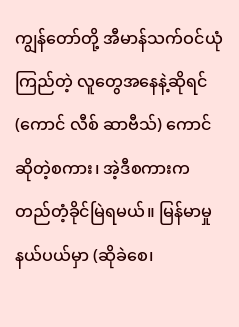ကျွန်တော်တို့ အီမာန်သက်ဝင်ယုံကြည်တဲ့ လူတွေအနေနဲ့ဆိုရင် (ကောင် လီစ် ဆာဗီသ်) ကောင် ဆိုတဲ့စကား၊ အဲ့ဒီစကားက တည်တံ့ခိုင်မြဲရမယ်။ မြန်မာမှုနယ်ပယ်မှာ (ဆိုခဲစေ၊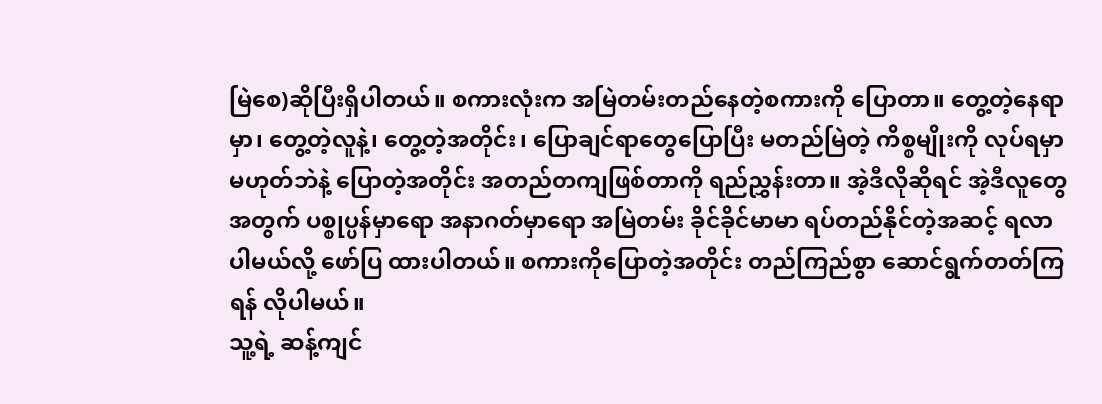မြဲစေ)ဆိုပြီးရှိပါတယ်။ စကားလုံးက အမြဲတမ်းတည်နေတဲ့စကားကို ပြောတာ။ တွေ့တဲ့နေရာမှာ၊ တွေ့တဲ့လူနဲ့၊ တွေ့တဲ့အတိုင်း၊ ပြောချင်ရာတွေပြောပြီး မတည်မြဲတဲ့ ကိစ္စမျိုးကို လုပ်ရမှာ မဟုတ်ဘဲနဲ့ ပြောတဲ့အတိုင်း အတည်တကျဖြစ်တာကို ရည်ညွှန်းတာ။ အဲ့ဒီလိုဆိုရင် အဲ့ဒီလူတွေအတွက် ပစ္စုပ္ပန်မှာရော အနာဂတ်မှာရော အမြဲတမ်း ခိုင်ခိုင်မာမာ ရပ်တည်နိုင်တဲ့အဆင့် ရလာပါမယ်လို့ ဖော်ပြ ထားပါတယ်။ စကားကိုပြောတဲ့အတိုင်း တည်ကြည်စွာ ဆောင်ရွက်တတ်ကြရန် လိုပါမယ်။
သူ့ရဲ့ ဆန့်ကျင်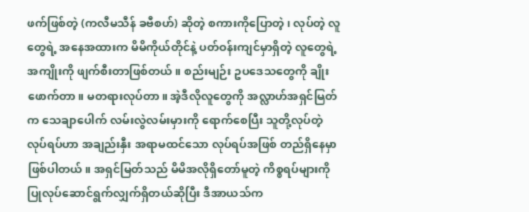ဖက်ဖြစ်တဲ့ (ကလီမသီန် ခဗီစဟ်) ဆိုတဲ့ စကားကိုပြောတဲ့၊ လုပ်တဲ့ လူတွေရဲ့ အနေအထားက မိမိကိုယ်တိုင်နဲ့ ပတ်ဝန်းကျင်မှာရှိတဲ့ လူတွေရဲ့အကျိုးကို ဖျက်စီးတာဖြစ်တယ်။ စည်းမျဉ်း ဥပဒေသတွေကို ချိုးဖောက်တာ။ မတရားလုပ်တာ။ အဲ့ဒီလိုလူတွေကို အလ္လာဟ်အရှင်မြတ်က သေချာပေါက် လမ်းလွဲလမ်းမှားကို ရောက်စေပြီး သူတို့လုပ်တဲ့ လုပ်ရပ်ဟာ အချည်းနှီး အရာမထင်သော လုပ်ရပ်အဖြစ် တည်ရှိနေမှာဖြစ်ပါတယ်။ အရှင်မြတ်သည် မိမိအလိုရှိတော်မူတဲ့ ကိစ္စရပ်များကို ပြုလုပ်ဆောင်ရွက်လျှက်ရှိတယ်ဆိုပြီး ဒီအာယသ်က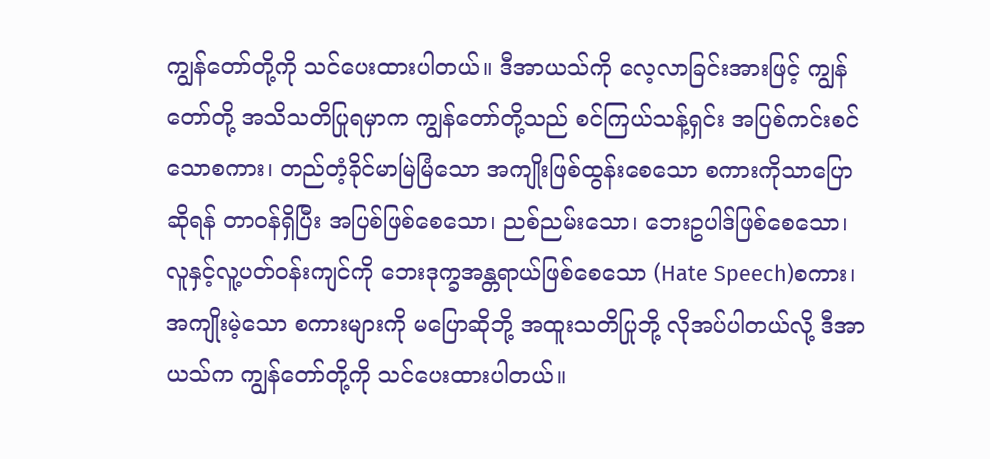ကျွန်တော်တို့ကို သင်ပေးထားပါတယ်။ ဒီအာယသ်ကို လေ့လာခြင်းအားဖြင့် ကျွန်တော်တို့ အသိသတိပြုရမှာက ကျွန်တော်တို့သည် စင်ကြယ်သန့်ရှင်း အပြစ်ကင်းစင်သောစကား၊ တည်တံ့ခိုင်မာမြဲမြံသော အကျိုးဖြစ်ထွန်းစေသော စကားကိုသာပြောဆိုရန် တာဝန်ရှိပြီး အပြစ်ဖြစ်စေသော၊ ညစ်ညမ်းသော၊ ဘေးဥပါဒ်ဖြစ်စေသော၊ လူနှင့်လူ့ပတ်ဝန်းကျင်ကို ဘေးဒုက္ခအန္တရာယ်ဖြစ်စေသော (Hate Speech)စကား၊ အကျိုးမဲ့သော စကားများကို မပြောဆိုဘို့ အထူးသတိပြုဘို့ လိုအပ်ပါတယ်လို့ ဒီအာယသ်က ကျွန်တော်တို့ကို သင်ပေးထားပါတယ်။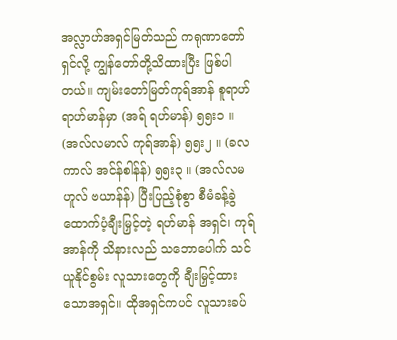အလ္လာဟ်အရှင်မြတ်သည် ကရုဏာတော်ရှင်လို့ ကျွန်တော်တို့သိထားပြီး ဖြစ်ပါတယ်။ ကျမ်းတော်မြတ်ကုရ်အာန် စူရာဟ် ရာဟ်မာန်မှာ (အရ် ရဟ်မာန်) ၅၅း၁ ။ (အလ်လမာလ် ကုရ်အာန်) ၅၅း၂ ။ (ခလကာလ် အင်န်စါန်န်) ၅၅း၃ ။ (အလ်လမဟူလ် ဗယာန်န်) ပြီးပြည့်စုံစွာ စီမံခန့်ခွဲ ထောက်ပံ့ချီးမြှင့်တဲ့ ရဟ်မာန် အရှင်၊ ကုရ်အာန်ကို သိနားလည် သဘောပေါက် သင်ယူနိုင်စွမ်း လူသားတွေကို ချီးမြှင့်ထားသောအရှင်။ ထိုအရှင်ကပင် လူသားခပ်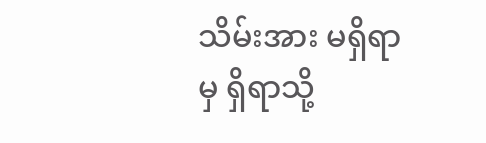သိမ်းအား မရှိရာမှ ရှိရာသို့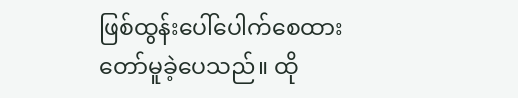ဖြစ်ထွန်းပေါ်ပေါက်စေထားတော်မူခဲ့ပေသည်။ ထို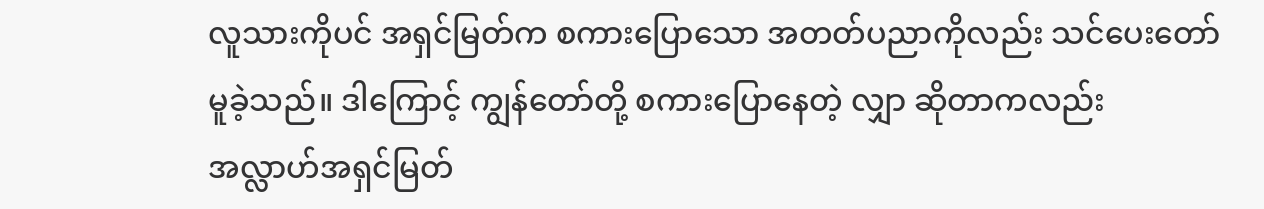လူသားကိုပင် အရှင်မြတ်က စကားပြောသော အတတ်ပညာကိုလည်း သင်ပေးတော်မူခဲ့သည်။ ဒါကြောင့် ကျွန်တော်တို့ စကားပြောနေတဲ့ လျှာ ဆိုတာကလည်း အလ္လာဟ်အရှင်မြတ်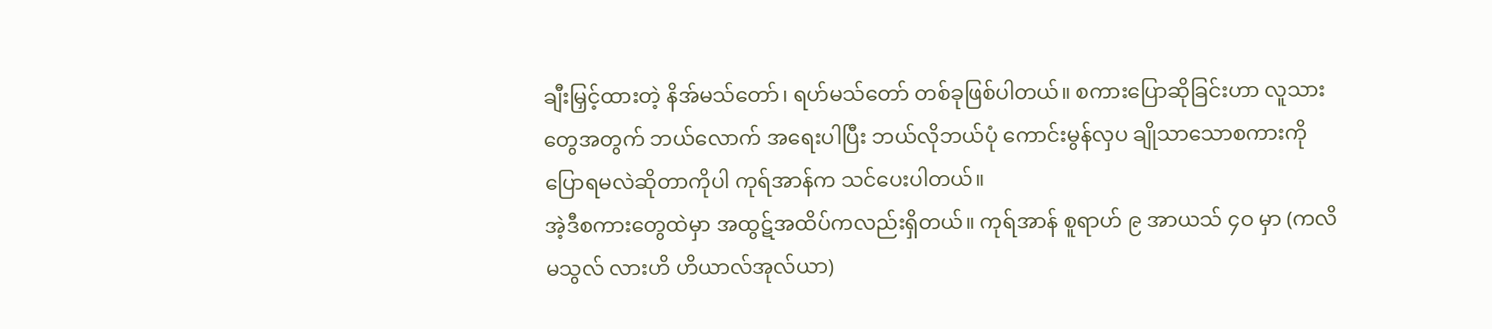ချီးမြှင့်ထားတဲ့ နိအ်မသ်တော်၊ ရဟ်မသ်တော် တစ်ခုဖြစ်ပါတယ်။ စကားပြောဆိုခြင်းဟာ လူသားတွေအတွက် ဘယ်လောက် အရေးပါပြီး ဘယ်လိုဘယ်ပုံ ကောင်းမွန်လှပ ချိုသာသောစကားကို ပြောရမလဲဆိုတာကိုပါ ကုရ်အာန်က သင်ပေးပါတယ်။
အဲ့ဒီစကားတွေထဲမှာ အထွဋ်အထိပ်ကလည်းရှိတယ်။ ကုရ်အာန် စူရာဟ် ၉ အာယသ် ၄ဝ မှာ (ကလိမသွလ် လားဟိ ဟိယာလ်အုလ်ယာ)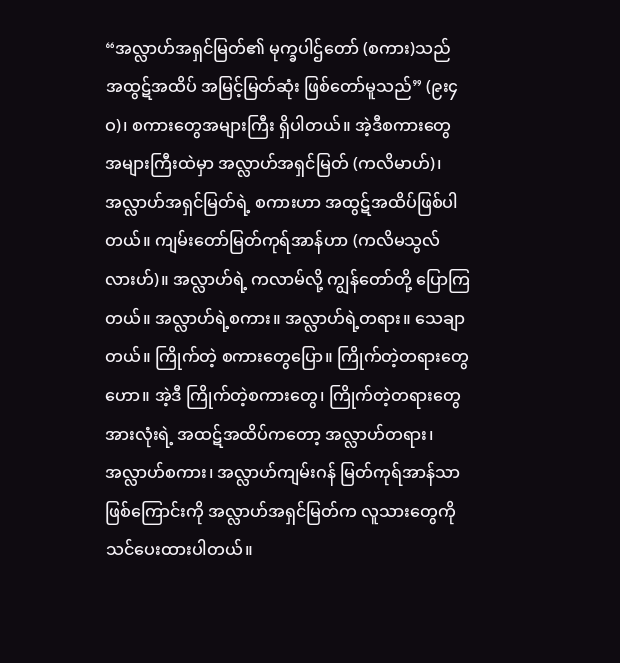“အလ္လာဟ်အရှင်မြတ်၏ မုက္ခပါဌ်တော် (စကား)သည် အထွဋ်အထိပ် အမြင့်မြတ်ဆုံး ဖြစ်တော်မူသည်” (၉း၄ဝ)၊ စကားတွေအများကြီး ရှိပါတယ်။ အဲ့ဒီစကားတွေ အများကြီးထဲမှာ အလ္လာဟ်အရှင်မြတ် (ကလိမာဟ်)၊ အလ္လာဟ်အရှင်မြတ်ရဲ့ စကားဟာ အထွဋ်အထိပ်ဖြစ်ပါတယ်။ ကျမ်းတော်မြတ်ကုရ်အာန်ဟာ (ကလိမသွလ်လားဟ်)။ အလ္လာဟ်ရဲ့ ကလာမ်လို့ ကျွန်တော်တို့ ပြောကြတယ်။ အလ္လာဟ်ရဲ့စကား။ အလ္လာဟ်ရဲ့တရား။ သေချာတယ်။ ကြိုက်တဲ့ စကားတွေပြော။ ကြိုက်တဲ့တရားတွေဟော။ အဲ့ဒီ ကြိုက်တဲ့စကားတွေ၊ ကြိုက်တဲ့တရားတွေ အားလုံးရဲ့ အထဋ်အထိပ်ကတော့ အလ္လာဟ်တရား၊ အလ္လာဟ်စကား၊ အလ္လာဟ်ကျမ်းဂန် မြတ်ကုရ်အာန်သာ ဖြစ်ကြောင်းကို အလ္လာဟ်အရှင်မြတ်က လူသားတွေကို သင်ပေးထားပါတယ်။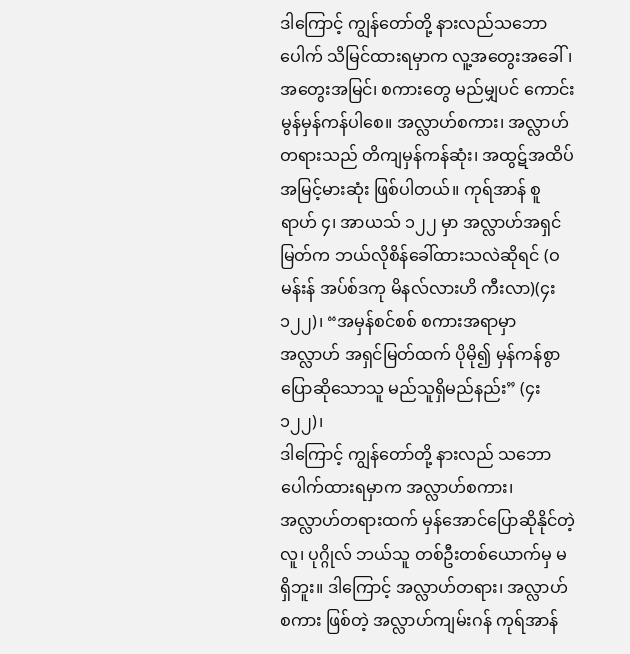ဒါကြောင့် ကျွန်တော်တို့ နားလည်သဘောပေါက် သိမြင်ထားရမှာက လူ့အတွေးအခေါ်၊ အတွေးအမြင်၊ စကားတွေ မည်မျှပင် ကောင်းမွန်မှန်ကန်ပါစေ။ အလ္လာဟ်စကား၊ အလ္လာဟ်တရားသည် တိကျမှန်ကန်ဆုံး၊ အထွဋ်အထိပ် အမြင့်မားဆုံး ဖြစ်ပါတယ်။ ကုရ်အာန် စူရာဟ် ၄၊ အာယသ် ၁၂၂ မှာ အလ္လာဟ်အရှင်မြတ်က ဘယ်လိုစိန်ခေါ်ထားသလဲဆိုရင် (ဝမန်းန် အပ်စ်ဒကု မိနလ်လားဟိ ကီးလာ)(၄း၁၂၂)၊ “အမှန်စင်စစ် စကားအရာမှာ အလ္လာဟ် အရှင်မြတ်ထက် ပိုမို၍ မှန်ကန်စွာ ပြောဆိုသောသူ မည်သူရှိမည်နည်း” (၄း၁၂၂)၊
ဒါကြောင့် ကျွန်တော်တို့ နားလည် သဘောပေါက်ထားရမှာက အလ္လာဟ်စကား၊ အလ္လာဟ်တရားထက် မှန်အောင်ပြောဆိုနိုင်တဲ့ လူ၊ ပုဂ္ဂိုလ် ဘယ်သူ တစ်ဦးတစ်ယောက်မှ မရှိဘူး။ ဒါကြောင့် အလ္လာဟ်တရား၊ အလ္လာဟ်စကား ဖြစ်တဲ့ အလ္လာဟ်ကျမ်းဂန် ကုရ်အာန်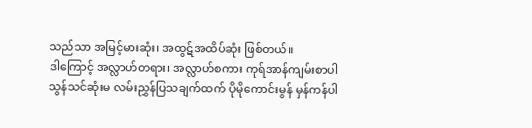သည်သာ အမြင့်မားဆုံး၊ အထွဋ်အထိပ်ဆုံး ဖြစ်တယ်။
ဒါကြောင့် အလ္လာဟ်တရား၊ အလ္လာဟ်စကား ကုရ်အာန်ကျမ်းစာပါ သွန်သင်ဆုံးမ လမ်းညွှန်ပြသချက်ထက် ပိုမိုကောင်းမွန် မှန်ကန်ပါ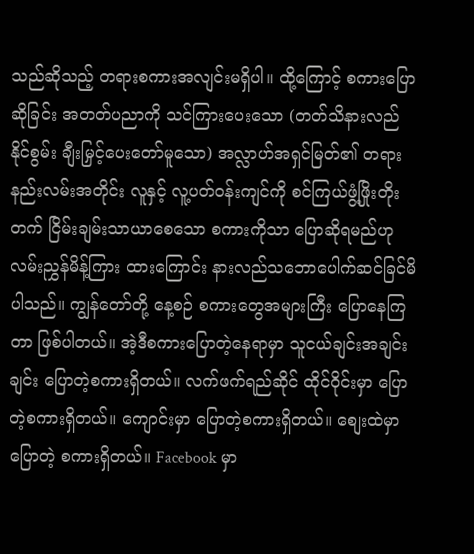သည်ဆိုသည့် တရားစကားအလျင်းမရှိပါ။ ထို့ကြောင့် စကားပြောဆိုခြင်း အတတ်ပညာကို သင်ကြားပေးသော (တတ်သိနားလည်နိုင်စွမ်း ချီးမြှင့်ပေးတော်မူသော) အလ္လာဟ်အရှင်မြတ်၏ တရားနည်းလမ်းအတိုင်း လူနှင့် လူ့ပတ်ဝန်းကျင်ကို စင်ကြယ်ဖွံ့ဖြိုးတိုးတက် ငြိမ်းချမ်းသာယာစေသော စကားကိုသာ ပြောဆိုရမည်ဟု လမ်းညွှန်မိန့်ကြား ထားကြောင်း နားလည်သဘောပေါက်ဆင်ခြင်မိပါသည်။ ကျွန်တော်တို့ နေ့စဉ် စကားတွေအများကြီး ပြောနေကြတာ ဖြစ်ပါတယ်။ အဲ့ဒီစကားပြောတဲ့နေရာမှာ သူငယ်ချင်းအချင်းချင်း ပြောတဲ့စကားရှိတယ်။ လက်ဖက်ရည်ဆိုင် ထိုင်ဝိုင်းမှာ ပြောတဲ့စကားရှိတယ်။ ကျောင်းမှာ ပြောတဲ့စကားရှိတယ်။ စျေးထဲမှာ ပြောတဲ့ စကားရှိတယ်။ Facebook မှာ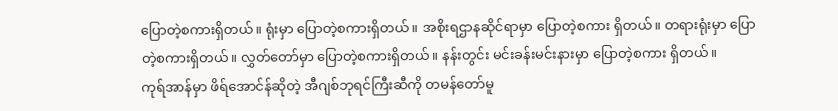ပြောတဲ့စကားရှိတယ်။ ရုံးမှာ ပြောတဲ့စကားရှိတယ်။ အစိုးရဌာနဆိုင်ရာမှာ ပြောတဲ့စကား ရှိတယ်။ တရားရုံးမှာ ပြောတဲ့စကားရှိတယ်။ လွှတ်တော်မှာ ပြောတဲ့စကားရှိတယ်။ နန်းတွင်း မင်းခန်းမင်းနားမှာ ပြောတဲ့စကား ရှိတယ်။
ကုရ်အာန်မှာ ဖိရ်အောင်န်ဆိုတဲ့ အီဂျစ်ဘုရင်ကြီးဆီကို တမန်တော်မူ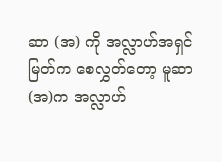ဆာ (အ) ကို အလ္လာဟ်အရှင်မြတ်က စေလွှတ်တော့ မူဆာ(အ)က အလ္လာဟ်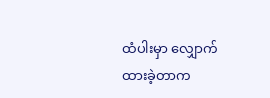ထံပါးမှာ လျှောက်ထားခဲ့တာက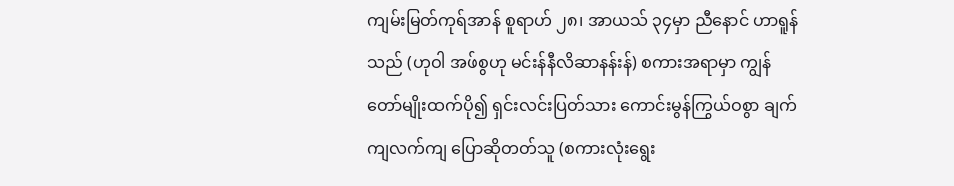ကျမ်းမြတ်ကုရ်အာန် စူရာဟ် ၂၈၊ အာယသ် ၃၄မှာ ညီနောင် ဟာရူန်သည် (ဟုဝါ အဖ်စွဟု မင်းန်နီလိဆာနန်းန်) စကားအရာမှာ ကျွန်တော်မျိုးထက်ပို၍ ရှင်းလင်းပြတ်သား ကောင်းမွန်ကြွယ်ဝစွာ ချက်ကျလက်ကျ ပြောဆိုတတ်သူ (စကားလုံးရွေး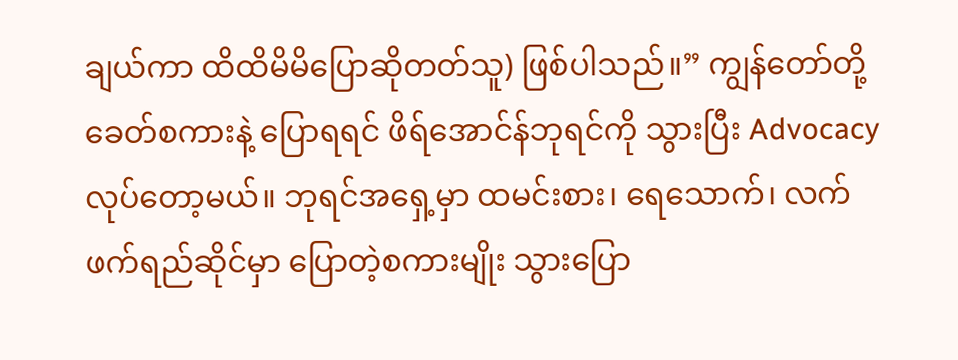ချယ်ကာ ထိထိမိမိပြောဆိုတတ်သူ) ဖြစ်ပါသည်။” ကျွန်တော်တို့ ခေတ်စကားနဲ့ ပြောရရင် ဖိရ်အောင်န်ဘုရင်ကို သွားပြီး Advocacy လုပ်တော့မယ်။ ဘုရင်အရှေ့မှာ ထမင်းစား၊ ရေသောက်၊ လက်ဖက်ရည်ဆိုင်မှာ ပြောတဲ့စကားမျိုး သွားပြော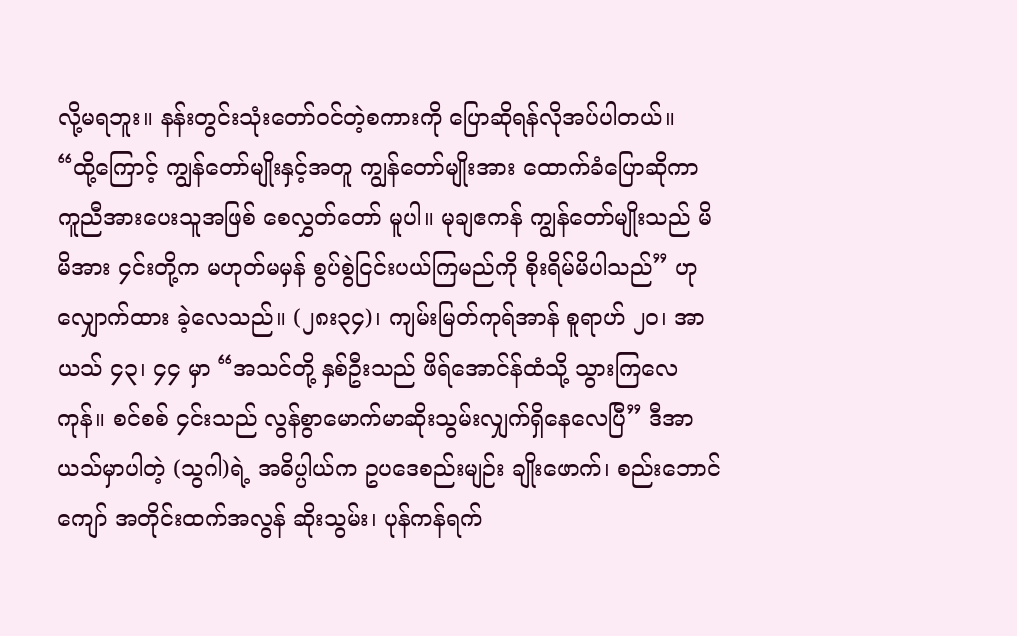လို့မရဘူး။ နန်းတွင်းသုံးတော်ဝင်တဲ့စကားကို ပြောဆိုရန်လိုအပ်ပါတယ်။
“ထို့ကြောင့် ကျွန်တော်မျိုးနှင့်အတူ ကျွန်တော်မျိုးအား ထောက်ခံပြောဆိုကာ ကူညီအားပေးသူအဖြစ် စေလွှတ်တော် မူပါ။ မုချဧကန် ကျွန်တော်မျိုးသည် မိမိအား ၄င်းတို့က မဟုတ်မမှန် စွပ်စွဲငြင်းပယ်ကြမည်ကို စိုးရိမ်မိပါသည်” ဟု လျှောက်ထား ခဲ့လေသည်။ (၂၈း၃၄)၊ ကျမ်းမြတ်ကုရ်အာန် စူရာဟ် ၂ဝ၊ အာယသ် ၄၃၊ ၄၄ မှာ “အသင်တို့ နှစ်ဦးသည် ဖိရ်အောင်န်ထံသို့ သွားကြလေကုန်။ စင်စစ် ၄င်းသည် လွန်စွာမောက်မာဆိုးသွမ်းလျှက်ရှိနေလေပြီ” ဒီအာယသ်မှာပါတဲ့ (သွဂါ)ရဲ့ အဓိပ္ပါယ်က ဥပဒေစည်းမျဉ်း ချိုးဖောက်၊ စည်းဘောင်ကျော် အတိုင်းထက်အလွန် ဆိုးသွမ်း၊ ပုန်ကန်ရက်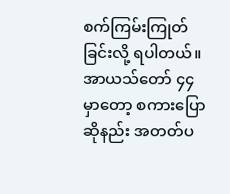စက်ကြမ်းကြုတ်ခြင်းလို့ ရပါတယ်။ အာယသ်တော် ၄၄ မှာတော့ စကားပြောဆိုနည်း အတတ်ပ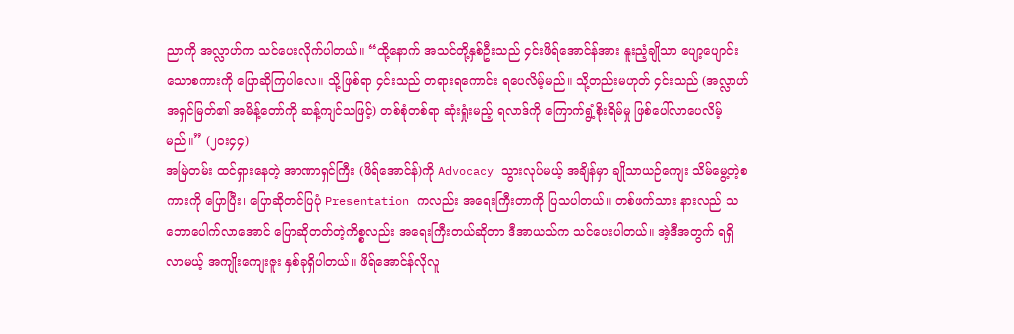ညာကို အလ္လာဟ်က သင်ပေးလိုက်ပါတယ်။ “ထို့နောက် အသင်တို့နှစ်ဦးသည် ၄င်းဖိရ်အောင်န်အား နူးညံ့ချိုသာ ပျော့ပျောင်းသောစကားကို ပြောဆိုကြပါလေ။ သို့ဖြစ်ရာ ၄င်းသည် တရားရကောင်း ရပေလိမ့်မည်။ သို့တည်းမဟုတ် ၄င်းသည် (အလ္လာဟ်အရှင်မြတ်၏ အမိန့်တော်ကို ဆန့်ကျင်သဖြင့်) တစ်စုံတစ်ရာ ဆုံးရှုံးမည့် ရလာဒ်ကို ကြောက်ရွံ့စိုးရိမ်မှု ဖြစ်ပေါ်လာပေလိမ့်မည်။” (၂ဝး၄၄)
အမြဲတမ်း ထင်ရှားနေတဲ့ အာဏာရှင်ကြီး (ဖိရ်အောင်န်)ကို Advocacy သွားလုပ်မယ့် အချိန်မှာ ချိုသာယဉ်ကျေး သိမ်မွေ့တဲ့စကားကို ပြောပြီး၊ ပြောဆိုတင်ပြပုံ Presentation ကလည်း အရေးကြီးတာကို ပြသပါတယ်။ တစ်ဖက်သား နားလည် သဘောပေါက်လာအောင် ပြောဆိုတတ်တဲ့ကိစ္စလည်း အရေးကြီးတယ်ဆိုတာ ဒီအာယသ်က သင်ပေးပါတယ်။ အဲ့ဒီအတွက် ရရှိလာမယ့် အကျိုးကျေးဇူး နှစ်ခုရှိပါတယ်။ ဖိရ်အောင်န်လိုလူ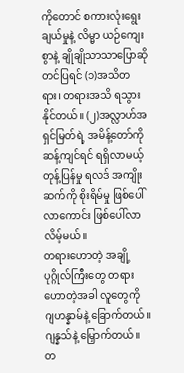ကိုတောင် စကားလုံးရွေးချယ်မှုနဲ့ လိမ္မာ ယဉ်ကျေးစွာနဲ့ ချိုချိုသာသာပြောဆိုတင်ပြရင် (၁)အသိတရား၊ တရားအသိ ရသွားနိုင်တယ်။ (၂)အလ္လာဟ်အရှင်မြတ်ရဲ့ အမိန့်တော်ကို ဆန့်ကျင်ရင် ရရှိလာမယ့် တုန့်ပြန်မှု ရလဒ် အကျိုးဆက်ကို စိုးရိမ်မှု ဖြစ်ပေါ်လာကောင်း ဖြစ်ပေါ်လာလိမ့်မယ်။
တရားဟောတဲ့ အချို့ပုဂ္ဂိုလ်ကြီးတွေ တရားဟောတဲ့အခါ လူတွေကို ဂျဟန္နာမ်နဲ့ ခြောက်တယ်။ ဂျန္နသ်နဲ့ မြှောက်တယ်။ တ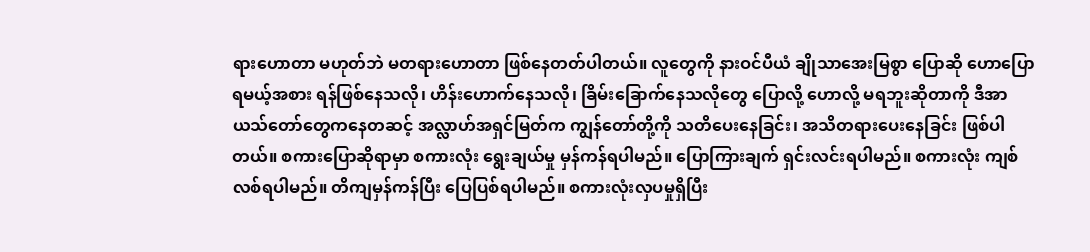ရားဟောတာ မဟုတ်ဘဲ မတရားဟောတာ ဖြစ်နေတတ်ပါတယ်။ လူတွေကို နားဝင်ပီယံ ချိုသာအေးမြစွာ ပြောဆို ဟောပြောရမယ့်အစား ရန်ဖြစ်နေသလို၊ ဟိန်းဟောက်နေသလို၊ ခြိမ်းခြောက်နေသလိုတွေ ပြောလို့ ဟောလို့ မရဘူးဆိုတာကို ဒီအာယသ်တော်တွေကနေတဆင့် အလ္လာဟ်အရှင်မြတ်က ကျွန်တော်တို့ကို သတိပေးနေခြင်း၊ အသိတရားပေးနေခြင်း ဖြစ်ပါတယ်။ စကားပြောဆိုရာမှာ စကားလုံး ရွေးချယ်မှု မှန်ကန်ရပါမည်။ ပြောကြားချက် ရှင်းလင်းရပါမည်။ စကားလုံး ကျစ်လစ်ရပါမည်။ တိကျမှန်ကန်ပြီး ပြေပြစ်ရပါမည်။ စကားလုံးလှပမှုရှိပြီး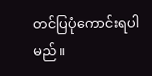တင်ပြပုံကောင်းရပါမည်။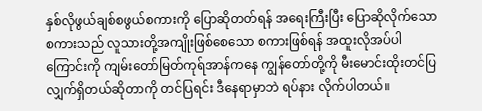နှစ်လိုဖွယ်ချစ်စဖွယ်စကားကို ပြောဆိုတတ်ရန် အရေးကြီးပြီး ပြောဆိုလိုက်သောစကားသည် လူသားတို့အကျိုးဖြစ်စေသော စကားဖြစ်ရန် အထူးလိုအပ်ပါ ကြောင်းကို ကျမ်းတော်မြတ်ကုရ်အာန်ကနေ ကျွန်တော်တို့ကို မီးမောင်းထိုးတင်ပြလျှက်ရှိတယ်ဆိုတာကို တင်ပြရင်း ဒီနေရာမှာဘဲ ရပ်နား လိုက်ပါတယ်။